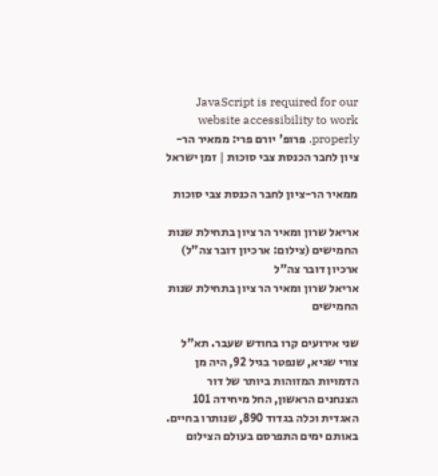JavaScript is required for our website accessibility to work properly. פרופ' יורם פרי: ממאיר הר-ציון לחבר הכנסת צבי סוכות | זמן ישראל

ממאיר הר-ציון לחבר הכנסת צבי סוכות

אריאל שרון ומאיר הר ציון בתחילת שנות החמישים (צילום: ארכיון דובר צה"ל)
ארכיון דובר צה"ל
אריאל שרון ומאיר הר ציון בתחילת שנות החמישים

שני אירועים קרו בחודש שעבר. תא"ל צורי שגיא, שנפטר בגיל 92, היה מן הדמויות המזוהות ביותר של דור הצנחנים הראשון, החל מיחידה 101 האגדית וכלה בגדוד 890, שנותרו בחיים. באותם ימים התפרסם בעולם הצילום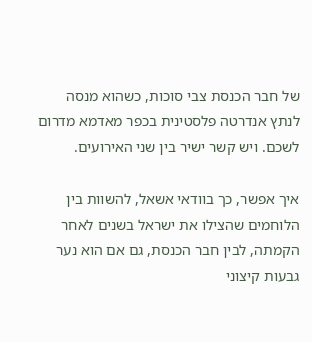של חבר הכנסת צבי סוכות, כשהוא מנסה לנתץ אנדרטה פלסטינית בכפר מאדמא מדרום לשכם. ויש קשר ישיר בין שני האירועים.

איך אפשר, כך בוודאי אשאל, להשוות בין הלוחמים שהצילו את ישראל בשנים לאחר הקמתה, לבין חבר הכנסת, גם אם הוא נער גבעות קיצוני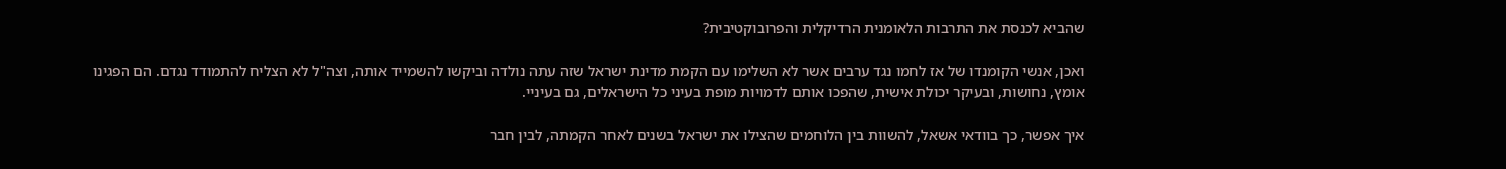שהביא לכנסת את התרבות הלאומנית הרדיקלית והפרובוקטיבית?

ואכן, אנשי הקומנדו של אז לחמו נגד ערבים אשר לא השלימו עם הקמת מדינת ישראל שזה עתה נולדה וביקשו להשמייד אותה, וצה"ל לא הצליח להתמודד נגדם. הם הפגינו אומץ, נחושות, ובעיקר יכולת אישית, שהפכו אותם לדמויות מופת בעיני כל הישראלים, גם בעיניי.

איך אפשר, כך בוודאי אשאל, להשוות בין הלוחמים שהצילו את ישראל בשנים לאחר הקמתה, לבין חבר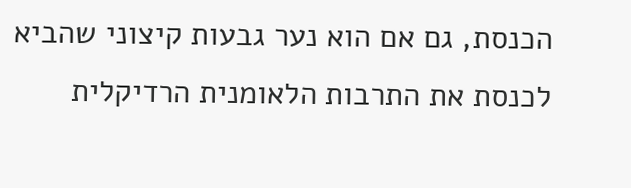הכנסת, גם אם הוא נער גבעות קיצוני שהביא לכנסת את התרבות הלאומנית הרדיקלית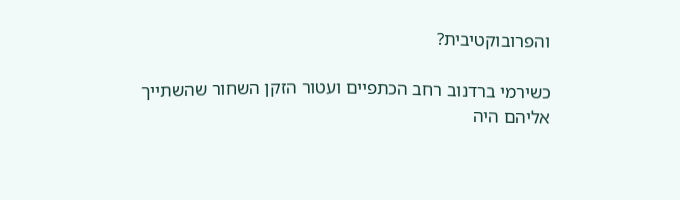והפרובוקטיבית?

כשירמי ברדנוב רחב הכתפיים ועטור הזקן השחור שהשתייך אליהם היה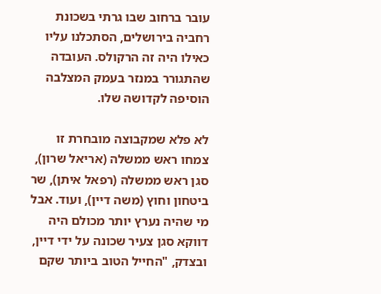עובר ברחוב שבו גרתי בשכונת רחביה בירושלים, הסתכלנו עליו כאילו היה זה הרקולס. העובדה שהתגורר במנזר בעמק המצלבה הוסיפה לקדושה שלו.

לא פלא שמקבוצה מובחרת זו צמחו ראש ממשלה (אריאל שרון), סגן ראש ממשלה (רפאל איתן), שר ביטחון וחוץ (משה דיין), ועוד. אבל מי שהיה נערץ יותר מכולם היה דווקא סגן צעיר שכונה על ידי דיין, ובצדק, "החייל הטוב ביותר שקם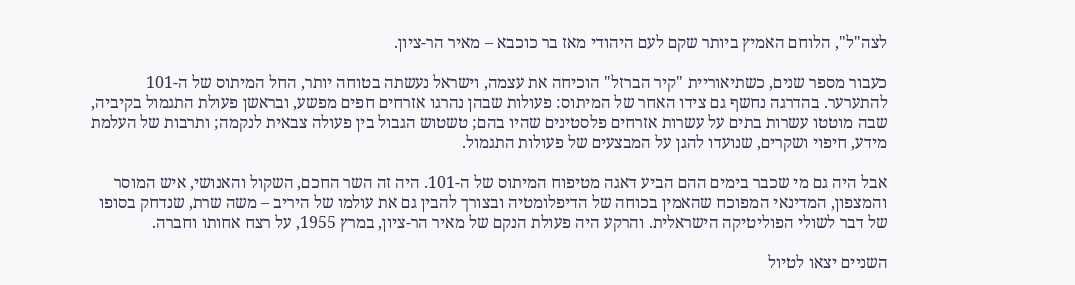לצה"ל", הלוחם האמיץ ביותר שקם לעם היהודי מאז בר כוכבא – מאיר הר-ציון.

כעבור מספר שנים, כשתיאוריית "קיר הברזל" הוכיחה את עצמה, וישראל נעשתה בטוחה יותר, החל המיתוס של ה-101 להתערער. בהדרגה נחשף גם צידו האחר של המיתוס: פעולות שבהן נהרגו אזרחים חפים מפשע, ובראשן פעולת התגמול בקיביה, שבה מוטטו עשרות בתים על עשרות אזרחים פלסטינים שהיו בהם; טשטוש הגבול בין פעולה צבאית לנקמה; ותרבות של העלמת מידע, חיפוי ושקרים, שנועדו להגן על המבצעים של פעולות התגמול.

אבל היה גם מי שכבר בימים ההם הביע דאגה מטיפוח המיתוס של ה-101. היה זה השר החכם, השקול והאנושי, איש המוסר והמצפון, המדינאי המפוכח שהאמין בכוחה של הדיפלומטיה ובצורך להבין גם את עולמו של היריב – משה שרת, שנדחק בסופו של דבר לשולי הפוליטיקה הישראלית. והרקע היה פעולת הנקם של מאיר הר-ציון, במרץ 1955, על רצח אחותו וחברה.

השניים יצאו לטיול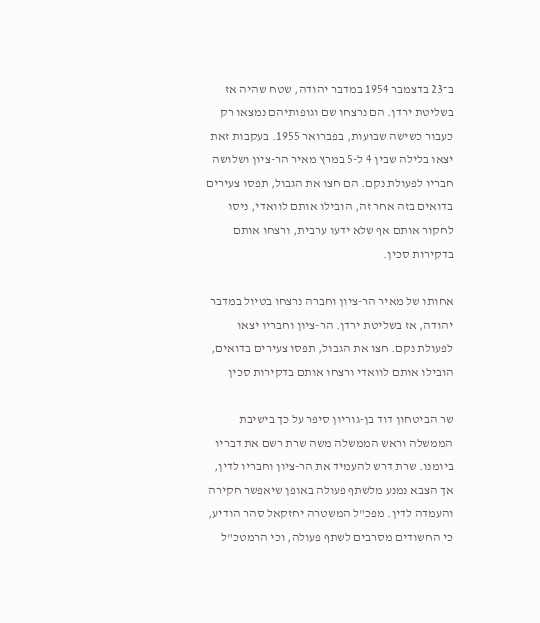ב־23 בדצמבר 1954 במדבר יהודה, שטח שהיה אז בשליטת ירדן. הם נרצחו שם וגופותיהם נמצאו רק כעבור כשישה שבועות, בפברואר 1955. בעקבות זאת יצאו בלילה שבין 4 ל-5 במרץ מאיר הר-ציון ושלושה חבריו לפעולת נקם. הם חצו את הגבול, תפסו צעירים בדואים בזה אחר זה, הובילו אותם לוואדי, ניסו לחקור אותם אף שלא ידעו ערבית, ורצחו אותם בדקירות סכין.

אחותו של מאיר הר-ציון וחברה נרצחו בטיול במדבר יהודה, אז בשליטת ירדן. הר-ציון וחבריו יצאו לפעולת נקם. חצו את הגבול, תפסו צעירים בדואים, הובילו אותם לוואדי ורצחו אותם בדקירות סכין

שר הביטחון דוד בן-גוריון סיפר על כך בישיבת הממשלה וראש הממשלה משה שרת רשם את דבריו ביומנו. שרת דרש להעמיד את הר-ציון וחבריו לדין, אך הצבא נמנע מלשתף פעולה באופן שיאפשר חקירה והעמדה לדין. מפכ"ל המשטרה יחזקאל סהר הודיע, כי החשודים מסרבים לשתף פעולה, וכי הרמטכ"ל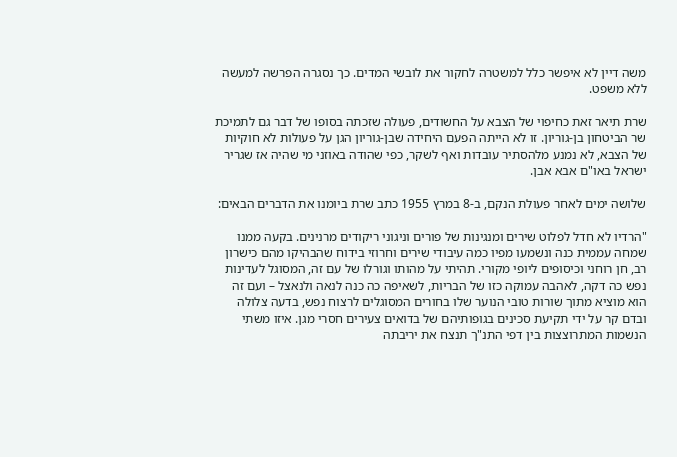משה דיין לא איפשר כלל למשטרה לחקור את לובשי המדים. כך נסגרה הפרשה למעשה ללא משפט.

שרת תיאר זאת כחיפוי של הצבא על החשודים, פעולה שזכתה בסופו של דבר גם לתמיכת שר הביטחון בן-גוריון. זו לא הייתה הפעם היחידה שבן-גוריון הגן על פעולות לא חוקיות של הצבא, לא נמנע מלהסתיר עובדות ואף לשקר, כפי שהודה באוזני מי שהיה אז שגריר ישראל באו"ם אבא אבן.

שלושה ימים לאחר פעולת הנקם, ב-8 במרץ 1955 כתב שרת ביומנו את הדברים הבאים:

"הרדיו לא חדל לפלוט שירים ומנגינות של פורים וניגוני ריקודים מרנינים. בקעה ממנו שמחה עממית כנה ונשמעו מפיו כמה עיבודי שירים וחרוזי בידוח שהבהיקו מהם כישרון רב, חן רוחני וכיסופים ליופי מקורי. תהיתי על מהותו וגורלו של עם זה, המסוגל לעדינות נפש כה דקה, לאהבה עמוקה כזו של הבריות, לשאיפה כה כנה לנאה ולנאצל – ועם זה הוא מוציא מתוך שורות טובי הנוער שלו בחורים המסוגלים לרצוח נפש, בדעה צלולה ובדם קר על ידי תקיעת סכינים בגופותיהם של בדואים צעירים חסרי מגן. איזו משתי הנשמות המתרוצצות בין דפי התנ"ך תנצח את יריבתה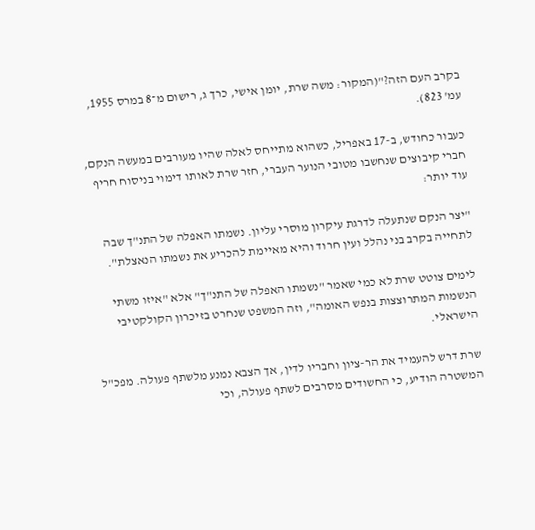בקרב העם הזה?"(המקור: משה שרת, יומן אישי, כרך ג, רישום מ־8 במרס 1955, עמ' 823).

כעבור כחודש, ב-17 באפריל, כשהוא מתייחס לאלה שהיו מעורבים במעשה הנקם, חברי קיבוצים שנחשבו מטובי הנוער העברי, חזר שרת לאותו דימוי בניסוח חריף עוד יותר:

"יצר הנקם שנתעלה לדרגת עיקרון מוסרי עליון. נשמתו האפלה של התנ"ך שבה לתחייה בקרב בני נהלל ועין חרוד והיא מאיימת להכריע את נשמתו הנאצלת".

לימים צוטט שרת לא כמי שאמר "נשמתו האפלה של התנ"ך" אלא "איזו משתי הנשמות המתרוצצות בנפש האומה", וזה המשפט שנחרט בזיכרון הקולקטיבי הישראלי.

שרת דרש להעמיד את הר-ציון וחבריו לדין, אך הצבא נמנע מלשתף פעולה. מפכ"ל המשטרה הודיע, כי החשודים מסרבים לשתף פעולה, וכי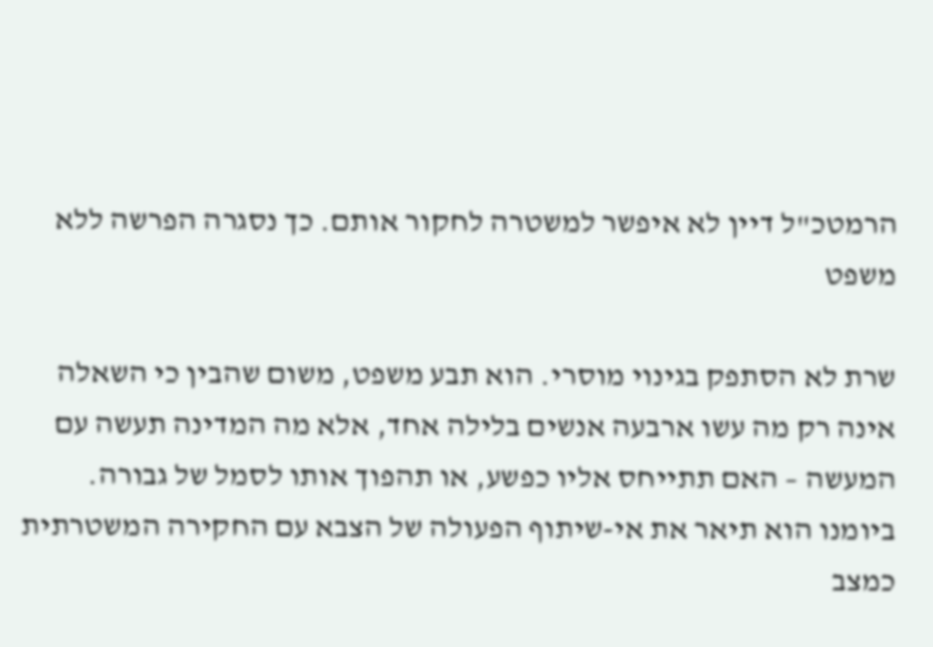הרמטכ"ל דיין לא איפשר למשטרה לחקור אותם. כך נסגרה הפרשה ללא משפט

שרת לא הסתפק בגינוי מוסרי. הוא תבע משפט, משום שהבין כי השאלה אינה רק מה עשו ארבעה אנשים בלילה אחד, אלא מה המדינה תעשה עם המעשה – האם תתייחס אליו כפשע, או תהפוך אותו לסמל של גבורה. ביומנו הוא תיאר את אי-שיתוף הפעולה של הצבא עם החקירה המשטרתית כמצב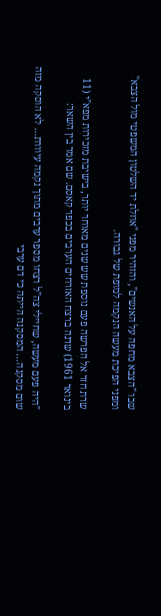שבו "הצבא מחפה על האנשים", והזהיר מפני "אוזלת יד השלטון המשפטי מול הצבא" ומפני הפיכת מעשה הנקמה למופת של גבורה.

שרת חזר אל הפרשה פעם נוספת שש שנים מאוחר יותר, בישיבת מזכירות מפא"י (11 בינואר 1961) שדנה ברצח האזרחים הערבים בכפר קאסם. שם אמר בין השאר:

"היה פעם מעשה, שחיילי צה"ל רצחו מספר ערבים מתוך נקמה עיוורת… לא הוסקה מזה שום מסקנה… המסקנה הייתה כי דם ערבי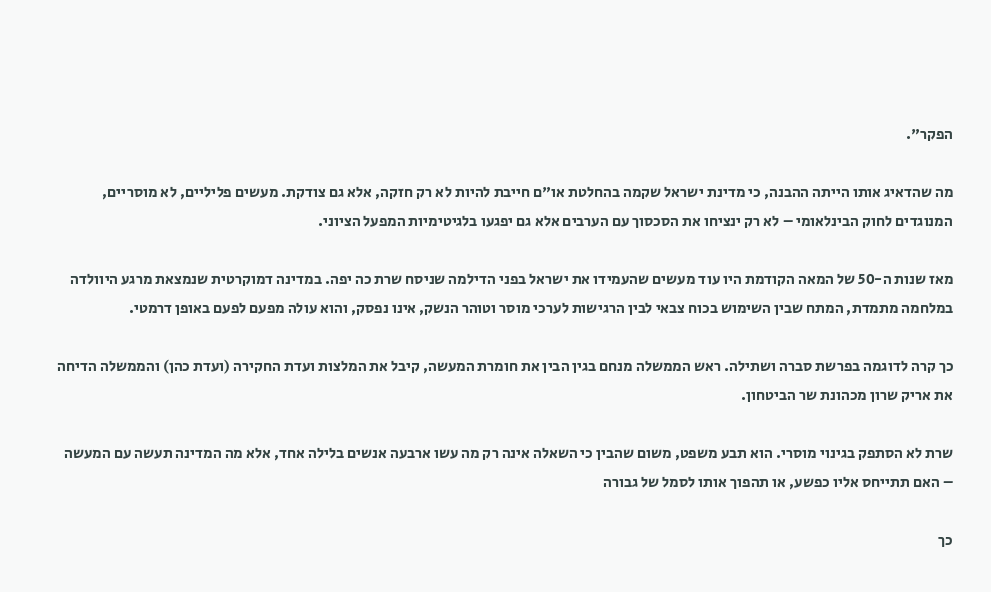הפקר".

מה שהדאיג אותו הייתה ההבנה, כי מדינת ישראל שקמה בהחלטת או"ם חייבת להיות לא רק חזקה, אלא גם צודקת. מעשים פליליים, לא מוסריים, המנוגדים לחוק הבינלאומי – לא רק ינציחו את הסכסוך עם הערבים אלא גם יפגעו בלגיטימיות המפעל הציוני.

מאז שנות ה-50 של המאה הקודמת היו עוד מעשים שהעמידו את ישראל בפני הדילמה שניסח שרת כה יפה. במדינה דמוקרטית שנמצאת מרגע היוולדה במלחמה מתמדת, המתח שבין השימוש בכוח צבאי לבין הרגישות לערכי מוסר וטוהר הנשק, אינו נפסק, והוא עולה מפעם לפעם באופן דרמטי.

כך קרה לדוגמה בפרשת סברה ושתילה. ראש הממשלה מנחם בגין הבין את חומרת המעשה, קיבל את המלצות ועדת החקירה (ועדת כהן) והממשלה הדיחה את אריק שרון מכהונת שר הביטחון.

שרת לא הסתפק בגינוי מוסרי. הוא תבע משפט, משום שהבין כי השאלה אינה רק מה עשו ארבעה אנשים בלילה אחד, אלא מה המדינה תעשה עם המעשה – האם תתייחס אליו כפשע, או תהפוך אותו לסמל של גבורה

כך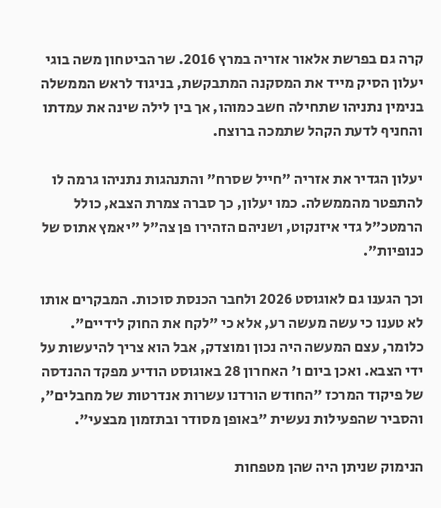קרה גם בפרשת אלאור אזריה במרץ 2016. שר הביטחון משה בוגי יעלון הסיק מייד את המסקנה המתבקשת, בניגוד לראש הממשלה בנימין נתניהו שתחילה חשב כמוהו, אך בין לילה שינה את עמדתו והחניף לדעת הקהל שתמכה ברוצח.

יעלון הגדיר את אזריה "חייל שסרח" והתנהגות נתניהו גרמה לו להתפטר מהממשלה. כמו יעלון, כך סברה צמרת הצבא, כולל הרמטכ"ל גדי איזנקוט, ושניהם הזהירו פן צה"ל "יאמץ אתוס של כנופיות".

וכך הגענו גם לאוגוסט 2026 ולחבר הכנסת סוכות. המבקרים אותו לא טענו כי עשה מעשה רע, אלא כי "לקח את החוק לידיים". כלומר, עצם המעשה היה נכון ומוצדק, אבל הוא צריך להיעשות על ידי הצבא. ואכן ביום ו' האחרון 28 באוגוסט הודיע מפקד ההנדסה של פיקוד המרכז "החודש הורדנו עשרות אנדרטות של מחבלים", והסביר שהפעילות נעשית "באופן מסודר ובתזמון מבצעי".

הנימוק שניתן היה שהן מטפחות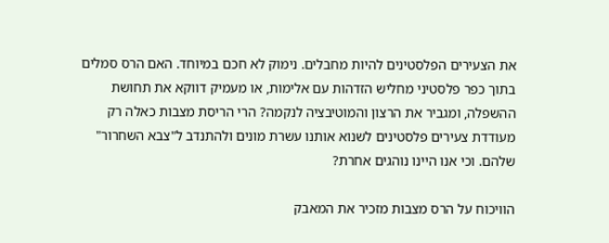את הצעירים הפלסטינים להיות מחבלים. נימוק לא חכם במיוחד. האם הרס סמלים בתוך כפר פלסטיני מחליש הזדהות עם אלימות, או מעמיק דווקא את תחושת ההשפלה, ומגביר את הרצון והמוטיבציה לנקמה? הרי הריסת מצבות כאלה רק מעודדת צעירים פלסטינים לשנוא אותנו עשרת מונים ולהתנדב ל"צבא השחרור" שלהם. וכי אנו היינו נוהגים אחרת?

הוויכוח על הרס מצבות מזכיר את המאבק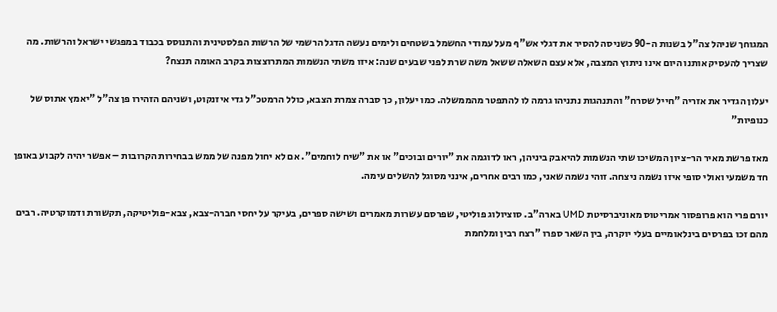המגוחך שניהל צה"ל בשנות ה-90 כשניסה להסיר את דגלי אש"ף מעל עמודי החשמל בשטחים ולימים נעשה הדגל הרשמי של הרשות הפלסטינית והתנוסס בכבוד במפגשי ישראל והרשות. מה שצריך להעסיק אותנו היום אינו ניתוץ המצבה, אלא עצם השאלה ששאל משה שרת לפני שבעים שנה: איזו משתי הנשמות המתרוצצות בקרב האומה תנצח?

יעלון הגדיר את אזריה "חייל שסרח" והתנהגות נתניהו גרמה לו להתפטר מהממשלה. כמו יעלון, כך סברה צמרת הצבא, כולל הרמטכ"ל גדי איזנקוט, ושניהם הזהירו פן צה"ל "יאמץ אתוס של כנופיות"

מאז פרשת מאיר הר-ציון המשיכו שתי הנשמות להיאבק ביניהן, ראו לדוגמה את "יורים ובוכים" או את "שיח לוחמים". אם לא יחול מפנה של ממש בבחירות הקרובות – אפשר יהיה לקבוע באופן חד משמעי ואולי סופי איזו נשמה ניצחה. זוהי נשמה שאני, כמו רבים אחרים, אינני מסוגל להשלים עימה.

יורם פרי הוא פרופסור אמריטוס מאוניברסיטת UMD בארה"ב. סוציולוג פוליטי, שפרסם עשרות מאמרים ושישה ספרים, בעיקר על יחסי חברה-צבא, צבא-פוליטיקה, תקשורת ודמוקרטיה. רבים מהם זכו בפרסים בינלאומיים בעלי יוקרה, בין השאר ספרו "רצח רבין ומלחמת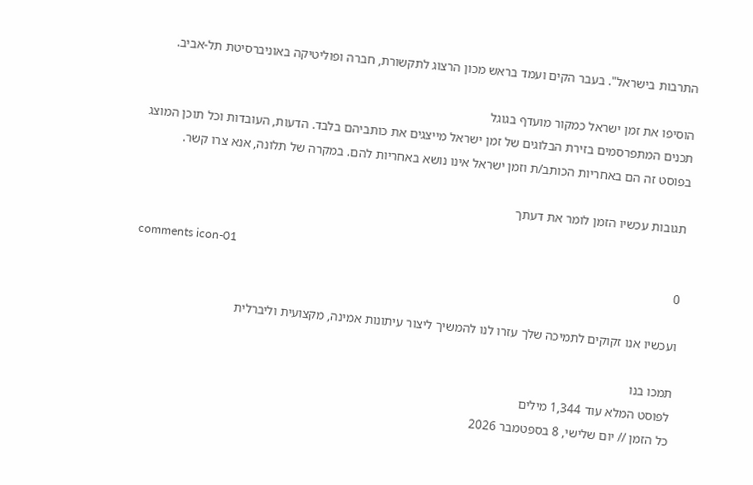התרבות בישראל". בעבר הקים ועמד בראש מכון הרצוג לתקשורת, חברה ופוליטיקה באוניברסיטת תל-אביב.

הוסיפו את זמן ישראל כמקור מועדף בגוגל
תכנים המתפרסמים בזירת הבלוגים של זמן ישראל מייצגים את כותביהם בלבד. הדעות, העובדות וכל תוכן המוצג בפוסט זה הם באחריות הכותב/ת וזמן ישראל אינו נושא באחריות להם. במקרה של תלונה, אנא צרו קשר.

תגובות עכשיו הזמן לומר את דעתך

comments icon-01
0

ועכשיו אנו זקוקים לתמיכה שלך עזרו לנו להמשיך ליצור עיתונות אמינה, מקצועית וליברלית

תמכו בנו
לפוסט המלא עוד 1,344 מילים
כל הזמן // יום שלישי, 8 בספטמבר 2026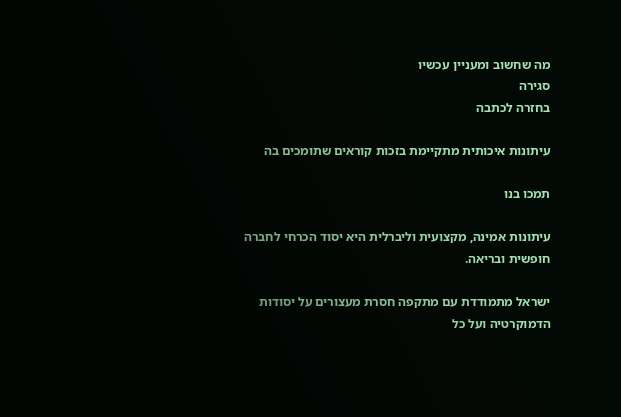מה שחשוב ומעניין עכשיו
סגירה
בחזרה לכתבה

עיתונות איכותית מתקיימת בזכות קוראים שתומכים בה

תמכו בנו

עיתונות אמינה, מקצועית וליברלית היא יסוד הכרחי לחברה חופשית ובריאה.

ישראל מתמודדת עם מתקפה חסרת מעצורים על יסודות הדמוקרטיה ועל כל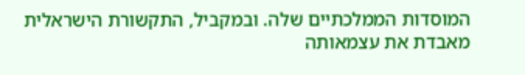המוסדות הממלכתיים שלה. ובמקביל, התקשורת הישראלית מאבדת את עצמאותה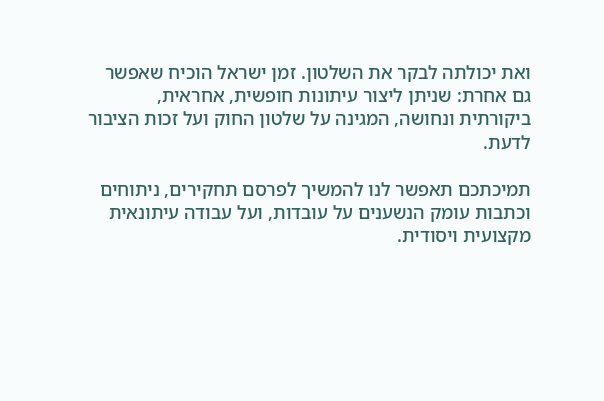ואת יכולתה לבקר את השלטון. זמן ישראל הוכיח שאפשר גם אחרת: שניתן ליצור עיתונות חופשית, אחראית, ביקורתית ונחושה, המגינה על שלטון החוק ועל זכות הציבור לדעת.

תמיכתכם תאפשר לנו להמשיך לפרסם תחקירים, ניתוחים וכתבות עומק הנשענים על עובדות, ועל עבודה עיתונאית מקצועית ויסודית.